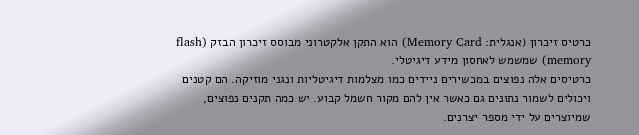כרטיס זיכרון (אנגלית: Memory Card) הוא התקן אלקטרוני מבוסס זיכרון הבזק (flash memory) שמשמש לאחסון מידע דיגיטלי.
כרטיסים אלה נפוצים במכשירים ניידים כמו מצלמות דיגיטליות ונגני מוזיקה. הם קטנים ויכולים לשמור נתונים גם כאשר אין להם מקור חשמל קבוע. יש כמה תקנים נפוצים, שמיוצרים על ידי מספר יצרנים.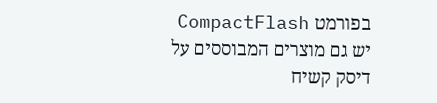בפורמט CompactFlash יש גם מוצרים המבוססים על דיסק קשיח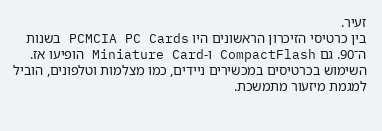זעיר.
בין כרטיסי הזיכרון הראשונים היו PCMCIA PC Cards בשנות ה־90. גם CompactFlash ו‑Miniature Card הופיעו אז. השימוש בכרטיסים במכשירים ניידים, כמו מצלמות וטלפונים, הוביל למגמת מיזעור מתמשכת.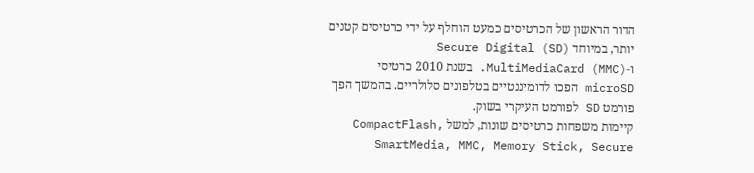הדור הראשון של הכרטיסים כמעט הוחלף על ידי כרטיסים קטנים יותר, במיוחד Secure Digital (SD) ו‑MultiMediaCard (MMC). בשנת 2010 כרטיסי microSD הפכו לדומיננטיים בטלפונים סלולריים. בהמשך הפך פורמט SD לפורמט העיקרי בשוק.
קיימות משפחות כרטיסים שונות, למשל CompactFlash, SmartMedia, MMC, Memory Stick, Secure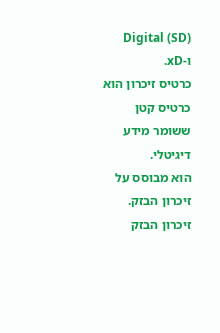Digital (SD) ו‑xD.
כרטיס זיכרון הוא כרטיס קטן ששומר מידע דיגיטלי.
הוא מבוסס על זיכרון הבזק. זיכרון הבזק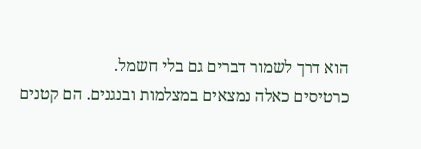הוא דרך לשמור דברים גם בלי חשמל.
כרטיסים כאלה נמצאים במצלמות ובנגנים. הם קטנים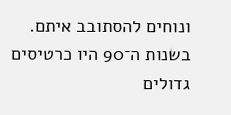ונוחים להסתובב איתם.
בשנות ה־90 היו כרטיסים גדולים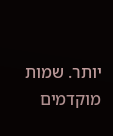יותר. שמות מוקדמים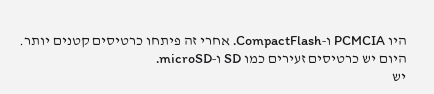היו PCMCIA ו‑CompactFlash. אחרי זה פיתחו כרטיסים קטנים יותר. היום יש כרטיסים זעירים כמו SD ו‑microSD.
יש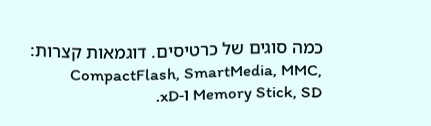כמה סוגים של כרטיסים. דוגמאות קצרות: CompactFlash, SmartMedia, MMC, Memory Stick, SD ו‑xD.